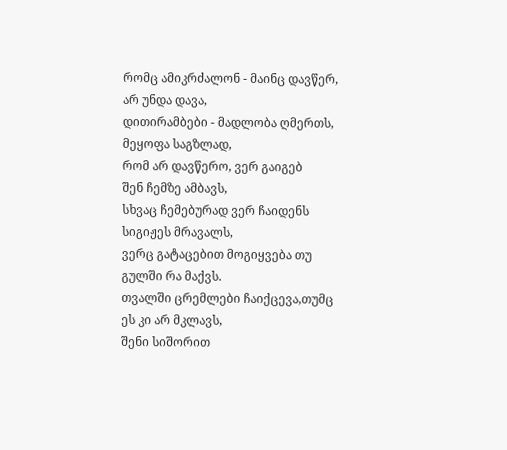რომც ამიკრძალონ - მაინც დავწერ,
არ უნდა დავა,
დითირამბები - მადლობა ღმერთს,
მეყოფა საგზლად,
რომ არ დავწერო, ვერ გაიგებ
შენ ჩემზე ამბავს,
სხვაც ჩემებურად ვერ ჩაიდენს
სიგიჟეს მრავალს,
ვერც გატაცებით მოგიყვება თუ
გულში რა მაქვს.
თვალში ცრემლები ჩაიქცევა,თუმც
ეს კი არ მკლავს,
შენი სიშორით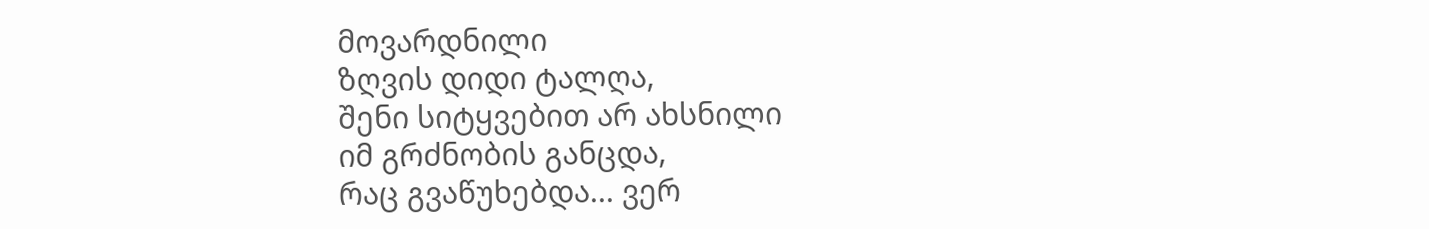მოვარდნილი
ზღვის დიდი ტალღა,
შენი სიტყვებით არ ახსნილი
იმ გრძნობის განცდა,
რაც გვაწუხებდა... ვერ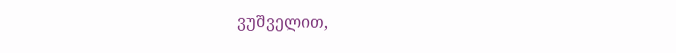ვუშველით,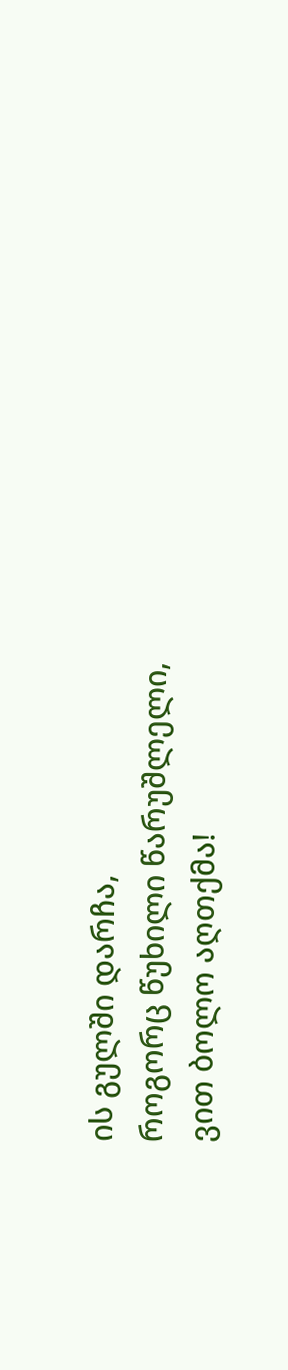ის გულში დარჩა,
როგორც წუხილი წარუშლელი,
ვით ბოლო აღთქმა!